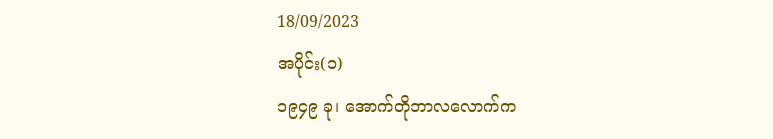18/09/2023
အပိုင်း(၁)
၁၉၄၉ ခု၊ အောက်တိုဘာလလောက်က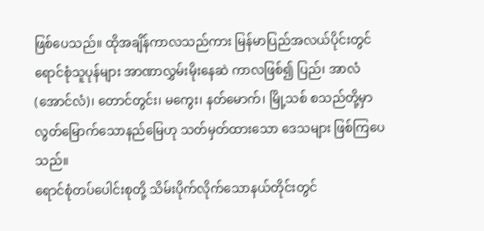ဖြစ်ပေသည်။ ထိုအချိန်ကာလသည်ကား မြန်မာပြည်အလယ်ပိုင်းတွင် ရောင်စုံသူပုန်များ အာဏာလွှမ်းမိုးနေဆဲ ကာလဖြစ်၍ ပြည်၊ အာလံ(အောင်လံ)၊ တောင်တွင်း၊ မကွေး၊ နတ်မောက်၊ မြို့သစ် စသည်တို့မှာ လွတ်မြောက်သောနည်မြေဟု သတ်မှတ်ထားသော ဒေသများ ဖြစ်ကြပေသည်။
ရောင်စုံတပ်ပေါင်းစုတို့ သိမ်းပိုက်လိုက်သောနယ်တိုင်းတွင်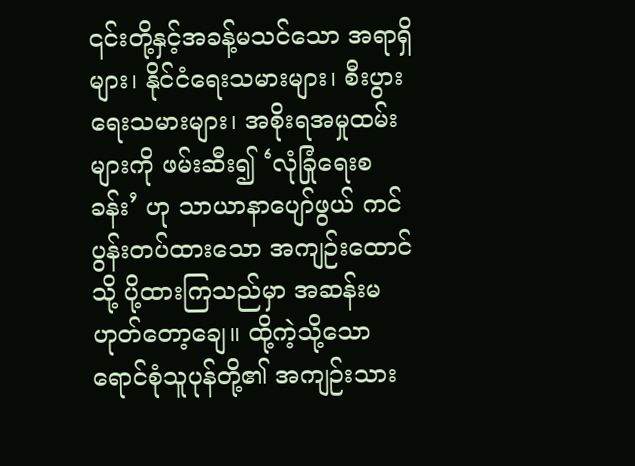၎င်းတို့နှင့်အခန့်မသင်သော အရာရှိများ၊ နိုင်ငံရေးသမားများ၊ စီးပွားရေးသမားများ၊ အစိုးရအမှုထမ်းများကို ဖမ်းဆီး၍ ‘လုံခြုံရေးစခန်း’ ဟု သာယာနာပျော်ဖွယ် ကင်ပွန်းတပ်ထားသော အကျဉ်းထောင်သို့ ပို့ထားကြသည်မှာ အဆန်းမဟုတ်တော့ချေ။ ထို့ကဲ့သို့သော ရောင်စုံသူပုန်တို့၏ အကျဉ်းသား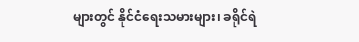များတွင် နိုင်ငံရေးသမားများ၊ ခရိုင်ရဲ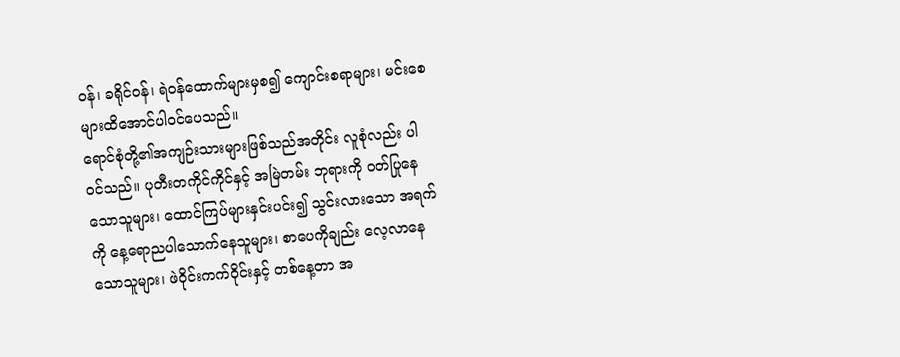ဝန်၊ ခရိုင်ဝန်၊ ရဲဝန်ထောက်များမှစ၍ ကျောင်းစရာများ၊ မင်းစေများထိအောင်ပါဝင်ပေသည်။
ရောင်စုံတို့၏အကျဉ်းသားများဖြစ်သည်အတိုင်း လူစုံလည်း ပါဝင်သည်။ ပုတီးတကိုင်ကိုင်နှင့် အမြဲတမ်း ဘုရားကို ဝတ်ပြုနေသောသူများ၊ ထောင်ကြပ်များနှင်းပင်း၍ သွင်းလားသော အရက်ကို နေ့ရောညပါသောက်နေသူများ၊ စာပေကိုချည်း လေ့လာနေသောသူများ၊ ဖဲဝိုင်းကက်ဝိုင်းနှင့် တစ်နေ့တာ အ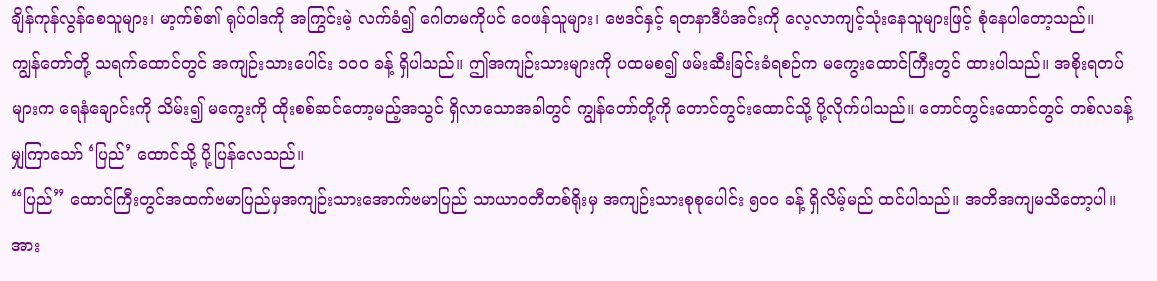ချိန်ကုန်လွန်စေသူများ၊ မာ့က်စ်၏ ရုပ်ဝါဒကို အကြွင်းမဲ့ လက်ခံ၍ ဂေါတမကိုပင် ဝေဖန်သူများ၊ ဗေဒင်နှင့် ရတနာဒီပံအင်းကို လေ့လာကျင့်သုံးနေသူများဖြင့် စုံနေပါတော့သည်။
ကျွန်တော်တို့ သရက်ထောင်တွင် အကျဉ်းသားပေါင်း ၁၀၀ ခန့် ရှိပါသည်။ ဤအကျဉ်းသားများကို ပထမစ၍ ဖမ်းဆီးခြင်းခံရစဉ်က မကွေးထောင်ကြီးတွင် ထားပါသည်။ အစိုးရတပ်များက ရေနံချောင်းကို သိမ်း၍ မကွေးကို ထိုးစစ်ဆင်တော့မည့်အသွင် ရှိလာသောအခါတွင် ကျွန်တော်တို့ကို တောင်တွင်းထောင်သို့ ပို့လိုက်ပါသည်။ တောင်တွင်းထောင်တွင် တစ်လခန့်မျှကြာသော် ‘ပြည်’ ထောင်သို့ ပို့ပြန်လေသည်။
“ပြည်” ထောင်ကြီးတွင်အထက်ဗမာပြည်မှအကျဉ်းသားအောက်ဗမာပြည် သာယာဝတီတစ်ရိုးမှ အကျဉ်းသားစုစုပေါင်း ၅၀၀ ခန့် ရှိလိမ့်မည် ထင်ပါသည်။ အတိအကျမသိတော့ပါ။ အား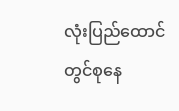လုံးပြည်ထောင်တွင်စုနေ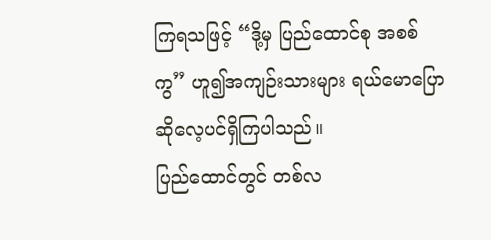ကြရသဖြင့် “ဒို့မှ ပြည်ထောင်စု အစစ်ကွ” ဟူ၍အကျဉ်းသားများ ရယ်မောပြောဆိုလေ့ပင်ရှိကြပါသည်။
ပြည်ထောင်တွင် တစ်လ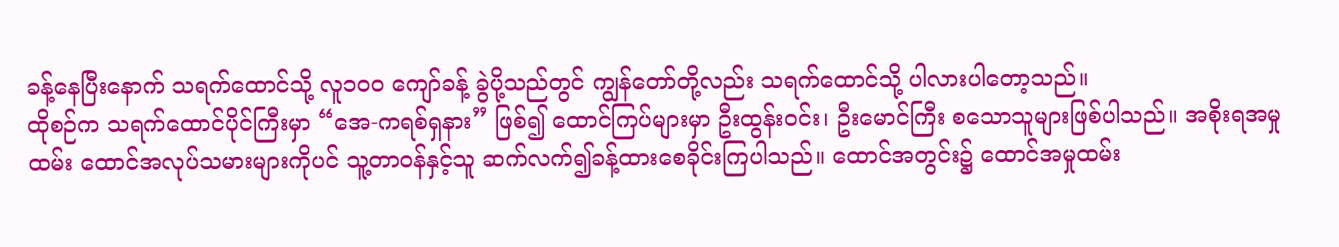ခန့်နေပြီးနောက် သရက်ထောင်သို့ လူ၁၀၀ ကျော်ခန့် ခွဲပို့သည်တွင် ကျွန်တော်တို့လည်း သရက်ထောင်သို့ ပါလားပါတော့သည်။
ထိုစဉ်က သရက်ထောင်ပိုင်ကြီးမှာ “အေ-ကရစ်ရှနား” ဖြစ်၍ ထောင်ကြပ်များမှာ ဦးထွန်းဝင်း၊ ဦးမောင်ကြီး စသောသူများဖြစ်ပါသည်။ အစိုးရအမှုထမ်း ထောင်အလုပ်သမားများကိုပင် သူ့တာဝန်နှင့်သူ ဆက်လက်၍ခန့်ထားစေခိုင်းကြပါသည်။ ထောင်အတွင်း၌ ထောင်အမှုထမ်း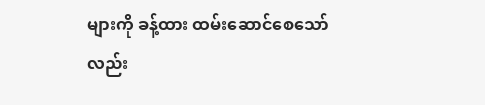များကို ခန့်ထား ထမ်းဆောင်စေသော်လည်း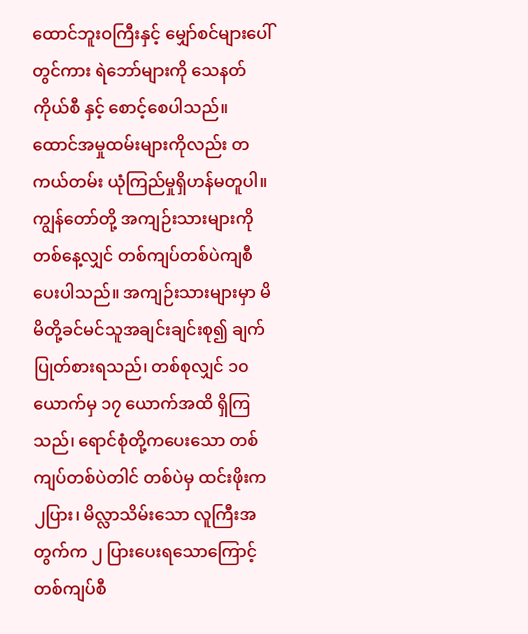ထောင်ဘူးဝကြီးနှင့် မျှော်စင်များပေါ်တွင်ကား ရဲဘော်များကို သေနတ်ကိုယ်စီ နှင့် စောင့်စေပါသည်။ ထောင်အမှုထမ်းများကိုလည်း တကယ်တမ်း ယုံကြည်မှုရှိဟန်မတူပါ။
ကျွန်တော်တို့ အကျဉ်းသားများကို တစ်နေ့လျှင် တစ်ကျပ်တစ်ပဲကျစီ ပေးပါသည်။ အကျဉ်းသားများမှာ မိမိတို့ခင်မင်သူအချင်းချင်းစု၍ ချက်ပြုတ်စားရသည်၊ တစ်စုလျှင် ၁၀ ယောက်မှ ၁၇ ယောက်အထိ ရှိကြသည်၊ ရောင်စုံတို့ကပေးသော တစ်ကျပ်တစ်ပဲတါင် တစ်ပဲမှ ထင်းဖိုးက ၂ပြား၊ မိလ္လာသိမ်းသော လူကြီးအတွက်က ၂ ပြားပေးရသောကြောင့် တစ်ကျပ်စီ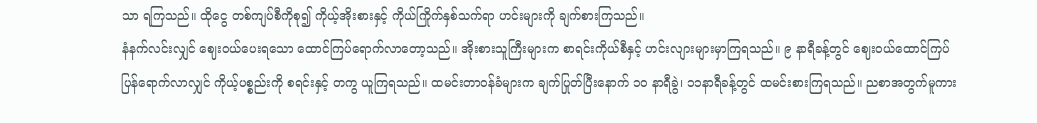သာ ရကြသည်။ ထိုငွေ တစ်ကျပ်စီကိုစု၍ ကိုယ့်အိုးစားနှင့် ကိုယ်ကြိုက်နှစ်သက်ရာ ဟင်းများကို ချက်စားကြသည်။
နံနက်လင်းလျှင် ဈေးဝယ်ပေးရသော ထောင်ကြပ်ရောက်လာတော့သည်။ အိုးစားသူကြီးများက စာရင်းကိုယ်စီနှင့် ဟင်းလျားများမှာကြရသည်။ ၉ နာရီခန့်တွင် ဈေးဝယ်ထောင်ကြပ် ပြန်ရောက်လာလျှင် ကိုယ့်ပစ္စည်းကို စရင်းနှင့် တကွ ယူကြရသည်။ ထမင်းတာဝန်ခံများက ချက်ပြုတ်ပြီးနောက် ၁၀ နာရီခွဲ၊ ၁၁နာရီခန့်တွင် ထမင်းစားကြရသည်။ ညစာအတွက်မူကား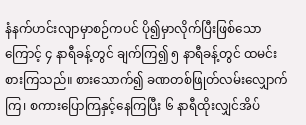နံနက်ဟင်းလျာမှာစဉ်ကပင် ပို၍မှာလိုက်ပြီးဖြစ်သောကြောင့် ၄ နာရီခန့်တွင် ချက်ကြ၍ ၅ နာရီခန့်တွင် ထမင်းစားကြသည်။ စားသောက်၍ ခဏတစ်ဖြုတ်လမ်းလျှောက်ကြ၊ စကားပြောကြနှင့်နေကြပြီး ၆ နာရီထိုးလျှင်အိပ်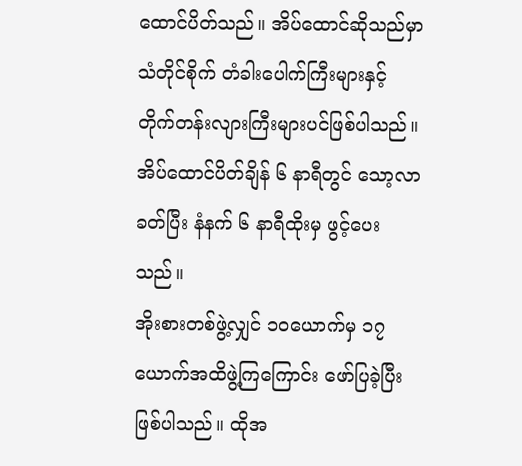ထောင်ပိတ်သည်။ အိပ်ထောင်ဆိုသည်မှာ သံတိုင်စိုက် တံခါးပေါက်ကြီးများနှင့် တိုက်တန်းလျားကြီးများပင်ဖြစ်ပါသည်။ အိပ်ထောင်ပိတ်ချိန် ၆ နာရီတွင် သော့လာခတ်ပြီး နံနက် ၆ နာရီထိုးမှ ဖွင့်ပေးသည်။
အိုးစားတစ်ဖွဲ့လျှင် ၁၀ယောက်မှ ၁၇ ယောက်အထိဖွဲ့ကြကြောင်း ဖော်ပြခဲ့ပြီးဖြစ်ပါသည်။ ထိုအ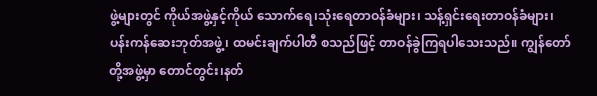ဖွဲ့များတွင် ကိုယ်အဖွဲ့နှင့်ကိုယ် သောက်ရေ၊သုံးရေတာဝန်ခံများ၊ သန့်ရှင်းရေးတာဝန်ခံများ၊ ပန်းကန်ဆေးဘုတ်အဖွဲ့၊ ထမင်းချက်ပါတီ စသည်ဖြင့် တာဝန်ခွဲကြရပါသေးသည်။ ကျွန်တော်တို့အဖွဲ့မှာ တောင်တွင်း၊နတ်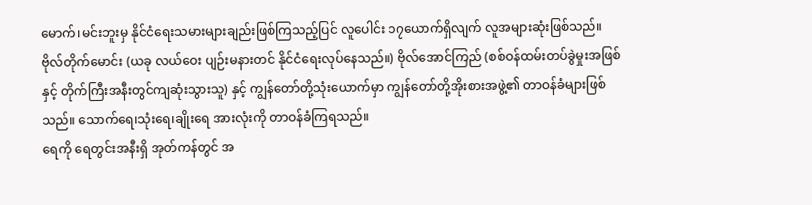မောက်၊မင်းဘူးမှ နိုင်ငံရေးသမားများချည်းဖြစ်ကြသည့်ပြင် လူပေါင်း ၁၇ယောက်ရှိလျက် လူအများဆုံးဖြစ်သည်။
ဗိုလ်တိုက်မောင်း (ယခု လယ်ဝေး ပျဉ်းမနားတင် နိုင်ငံရေးလုပ်နေသည်။) ဗိုလ်အောင်ကြည် (စစ်ဝန်ထမ်းတပ်ခွဲမှုးအဖြစ်နှင့် တိုက်ကြီးအနီးတွင်ကျဆုံးသွားသူ) နှင့် ကျွန်တော်တို့သုံးယောက်မှာ ကျွန်တော်တို့အိုးစားအဖွဲ့၏ တာဝန်ခံများဖြစ်သည်။ သောက်ရေ၊သုံးရေ၊ချိုးရေ အားလုံးကို တာဝန်ခံကြရသည်။
ရေကို ရေတွင်းအနီးရှိ အုတ်ကန်တွင် အ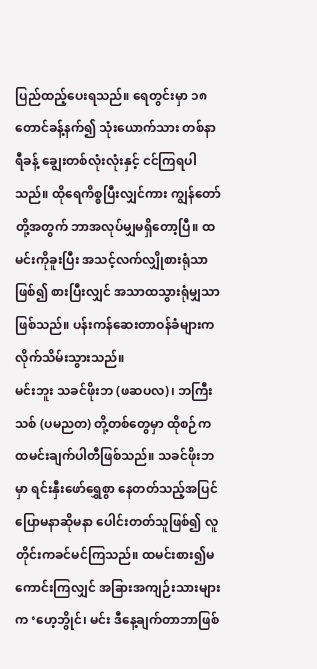ပြည်ထည့်ပေးရသည်။ ရေတွင်းမှာ ၁၈တောင်ခန့်နက်၍ သုံးယောက်သား တစ်နာရီခန့် ချွေးတစ်လုံးလုံးနှင့် ငင်ကြရပါသည်။ ထိုရေကိစ္စပြီးလျှင်ကား ကျွန်တော်တို့အတွက် ဘာအလုပ်မျှမရှိတော့ပြီ။ ထမင်းကိုခူးပြီး အသင့်လက်လျှိုစားရုံသာဖြစ်၍ စားပြီးလျှင် အသာထသွားရုံမျှသာဖြစ်သည်။ ပန်းကန်ဆေးတာဝန်ခံများက လိုက်သိမ်းသွားသည်။
မင်းဘူး သခင်ဖိုးဘ (ဖဆပလ)၊ ဘကြီးသစ် (ပမညတ) တို့တစ်တွေမှာ ထိုစဉ်က ထမင်းချက်ပါတီဖြစ်သည်။ သခင်ဖိုးဘမှာ ရင်းနှီးဖော်ရွှေစွာ နေတတ်သည့်အပြင် ပြောမနာဆိုမနာ ပေါင်းတတ်သူဖြစ်၍ လူတိုင်းကခင်မင်ကြသည်။ ထမင်းစား၍မကောင်းကြလျှင် အခြားအကျဉ်းသားများက ‘ဟေ့ဘွိုင်၊ မင်း ဒီနေ့ချက်တာဘာဖြစ်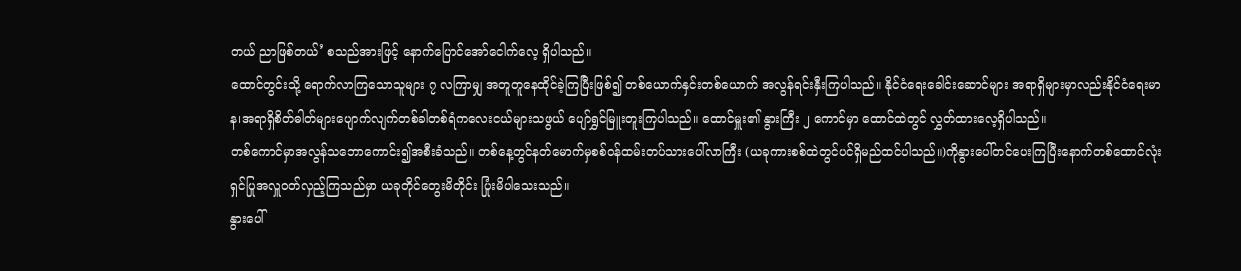တယ် ညာဖြစ်တယ်’ စသည်အားဖြင့် နောက်ပြောင်အော်ငေါက်လေ့ ရှိပါသည်။
ထောင်တွင်းသို့ ရောက်လာကြသောသူများ ၇ လကြာမျှ အတူတူနေထိုင်ခဲ့ကြပြီးဖြစ်၍ တစ်ယောက်နှင်းတစ်ယောက် အလွန်ရင်းနှီးကြပါသည်။ နိုင်ငံရေးခေါင်းဆောင်များ အရာရှိများမှာလည်းနိုင်ငံရေးမာန၊အရာရှိစိတ်ဓါတ်များပျောက်လျက်တစ်ခါတစ်ရံကလေးငယ်များသဖွယ် ပျော်ရွှင်မြူးတူးကြပါသည်။ ထောင်မှူး၏ နွားကြီး ၂ ကောင်မှာ ထောင်ထဲတွင် လွှတ်ထားလေ့ရှိပါသည်။
တစ်ကောင်မှာအလွန်သဘောကောင်း၍အစီးခံသည်။ တစ်နေ့တွင်နတ်မောက်မှစစ်ဝန်ထမ်းတပ်သားပေါ်လာကြီး (ယခုကားစစ်ထဲတွင်ပင်ရှိမည်ထင်ပါသည်။)ကိုနွားပေါ်တင်ပေးကြပြီးနောက်တစ်ထောင်လုံးရှင်ပြုအလှူဝတ်လှည့်ကြသည်မှာ ယခုတိုင်တွေးမိတိုင်း ပြုံးမိပါသေးသည်။
နွားပေါ်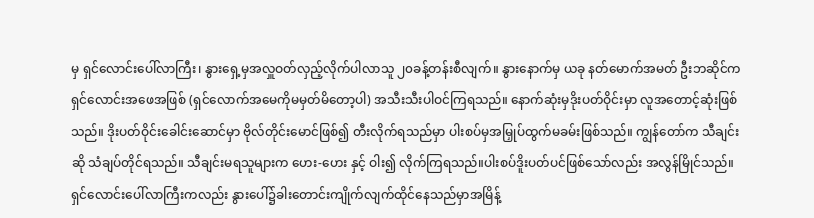မှ ရှင်လောင်းပေါ်လာကြီး၊ နွားရှေ့မှအလှူဝတ်လှည့်လိုက်ပါလာသူ ၂၀ခန့်တန်းစီလျက်။ နွားနောက်မှ ယခု နတ်မောက်အမတ် ဦးဘဆိုင်က ရှင်လောင်းအဖေအဖြစ် (ရှင်လောက်အမေကိုမမှတ်မိတော့ပါ) အသီးသီးပါဝင်ကြရသည်။ နောက်ဆုံးမှဒိုးပတ်ဝိုင်းမှာ လူအတောင့်ဆုံးဖြစ်သည်။ ဒိုးပတ်ဝိုင်းခေါင်းဆောင်မှာ ဗိုလ်တိုင်းမောင်ဖြစ်၍ တီးလိုက်ရသည်မှာ ပါးစပ်မှအမြှုပ်ထွက်မခမ်းဖြစ်သည်။ ကျွန်တော်က သီချင်းဆို သံချပ်တိုင်ရသည်။ သီချင်းမရသူများက ဟေး-ဟေး နှင့် ဝါး၍ လိုက်ကြရသည်။ပါးစပ်ဒိူးပတ်ပင်ဖြစ်သော်လည်း အလွန်မြိုင်သည်။ ရှင်လောင်းပေါ်လာကြီးကလည်း နွားပေါ်၌ခါးတောင်းကျိုက်လျက်ထိုင်နေသည်မှာအမြိန့်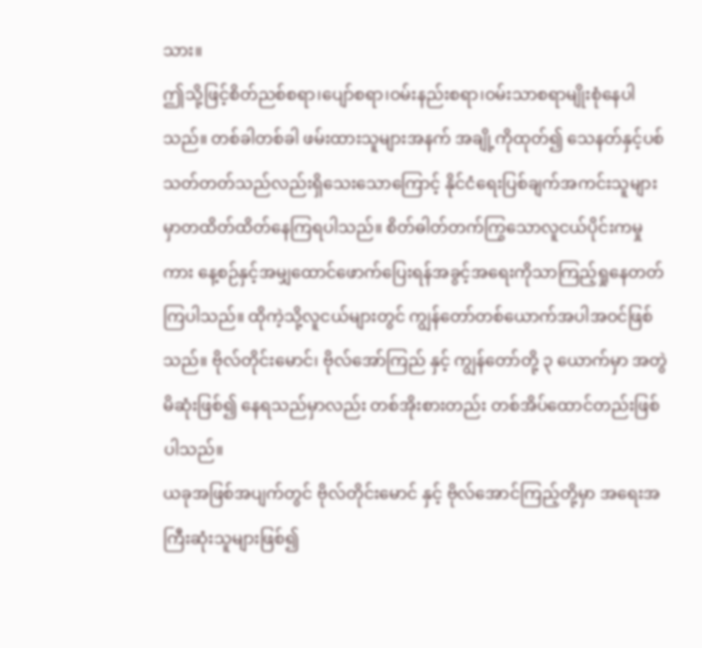သား။
ဤသို့ဖြင့်စိတ်ညစ်စရာ၊ပျော်စရာ၊ဝမ်းနည်းစရာ၊ဝမ်းသာစရာမျိုးစုံနေပါသည်။ တစ်ခါတစ်ခါ ဖမ်းထားသူများအနက် အချို့ကိုထုတ်၍ သေနတ်နှင့်ပစ်သတ်တတ်သည်လည်းရှိသေးသောကြောင့် နိုင်ငံရေးပြစ်ချက်အကင်းသူများမှာတထိတ်ထိတ်နေကြရပါသည်။ စိတ်ဓါတ်တက်ကြွသောလူငယ်ပိုင်းကမှုကား နေ့စဉ်နှင့်အမျှထောင်ဖောက်ပြေးရန်အခွင့်အရေးကိုသာကြည့်ရှုနေတတ်ကြပါသည်။ ထိုကဲ့သို့လူငယ်များတွင် ကျွန်တော်တစ်ယောက်အပါအဝင်ဖြစ်သည်။ ဗိုလ်တိုင်းမောင်၊ ဗိုလ်အော်ကြည် နှင့် ကျွန်တော်တို့ ၃ ယောက်မှာ အတွဲမိဆုံးဖြစ်၍ နေရသည်မှာလည်း တစ်အိုးစားတည်း တစ်အိပ်ထောင်တည်းဖြစ်ပါသည်။
ယခုအဖြစ်အပျက်တွင် ဗိုလ်တိုင်းမောင် နှင့် ဗိုလ်အောင်ကြည့်တို့မှာ အရေးအကြီးဆုံးသူများဖြစ်၍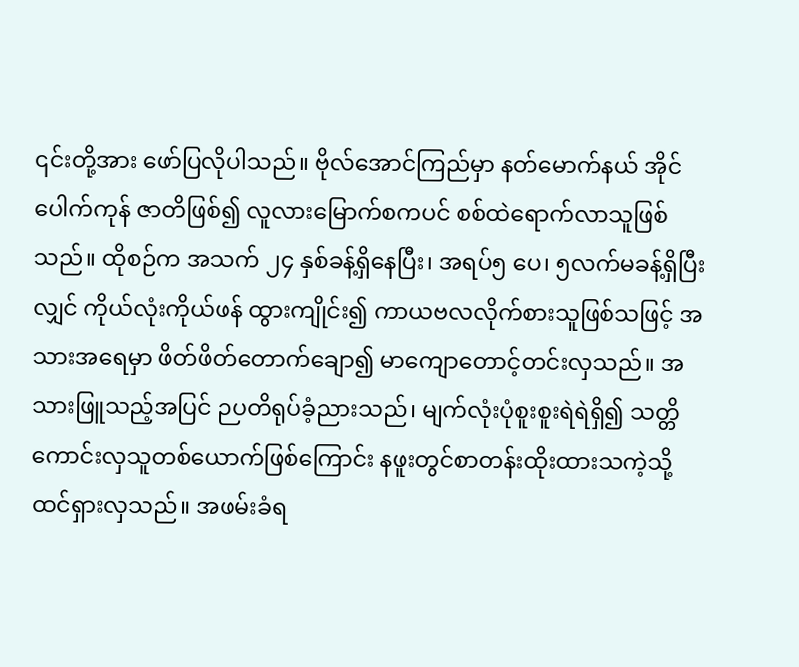၎င်းတို့အား ဖော်ပြလိုပါသည်။ ဗိုလ်အောင်ကြည်မှာ နတ်မောက်နယ် အိုင်ပေါက်ကုန် ဇာတိဖြစ်၍ လူလားမြောက်စကပင် စစ်ထဲရောက်လာသူဖြစ်သည်။ ထိုစဉ်က အသက် ၂၄ နှစ်ခန့်ရှိနေပြီး၊ အရပ်၅ ပေ၊ ၅လက်မခန့်ရှိပြီးလျှင် ကိုယ်လုံးကိုယ်ဖန် ထွားကျိုင်း၍ ကာယဗလလိုက်စားသူဖြစ်သဖြင့် အသားအရေမှာ ဖိတ်ဖိတ်တောက်ချော၍ မာကျောတောင့်တင်းလှသည်။ အသားဖြူသည့်အပြင် ဉပတိရုပ်ခံ့ညားသည်၊ မျက်လုံးပုံစူးစူးရဲရဲရှိ၍ သတ္တိကောင်းလှသူတစ်ယောက်ဖြစ်ကြောင်း နဖူးတွင်စာတန်းထိုးထားသကဲ့သို့ ထင်ရှားလှသည်။ အဖမ်းခံရ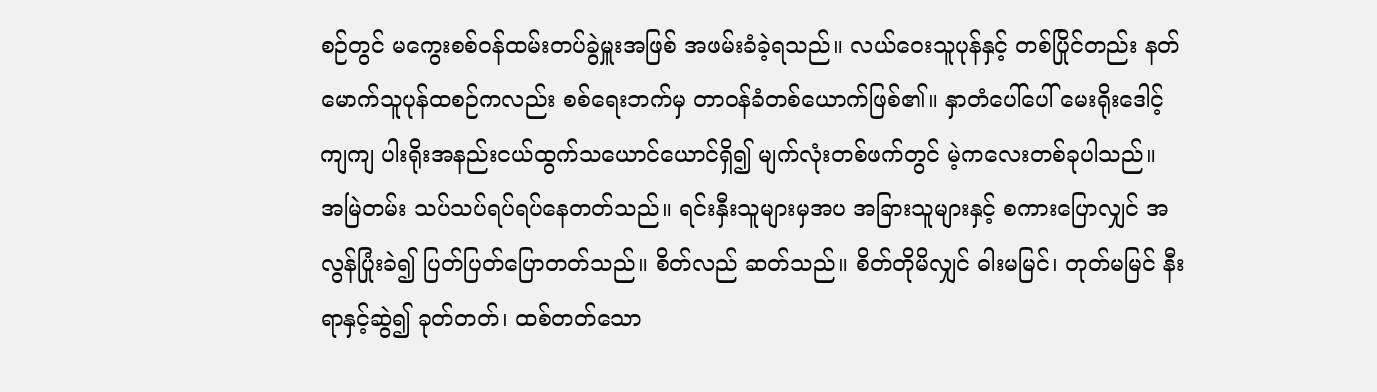စဉ်တွင် မကွေးစစ်ဝန်ထမ်းတပ်ခွဲမှူးအဖြစ် အဖမ်းခံခဲ့ရသည်။ လယ်ဝေးသူပုန်နှင့် တစ်ပြိုင်တည်း နတ်မောက်သူပုန်ထစဉ်ကလည်း စစ်ရေးဘက်မှ တာဝန်ခံတစ်ယောက်ဖြစ်၏။ နှာတံပေါ်ပေါ် မေးရိုးဒေါင့်ကျကျ ပါးရိုးအနည်းငယ်ထွက်သယောင်ယောင်ရှိ၍ မျက်လုံးတစ်ဖက်တွင် မဲ့ကလေးတစ်ခုပါသည်။ အမြဲတမ်း သပ်သပ်ရပ်ရပ်နေတတ်သည်။ ရင်းနှီးသူများမှအပ အခြားသူများနှင့် စကားပြောလျှင် အလွန်ပြုံးခဲ၍ ပြတ်ပြတ်ပြောတတ်သည်။ စိတ်လည် ဆတ်သည်။ စိတ်တိုမိလျှင် ဓါးမမြင်၊ တုတ်မမြင် နီးရာနှင့်ဆွဲ၍ ခုတ်တတ်၊ ထစ်တတ်သော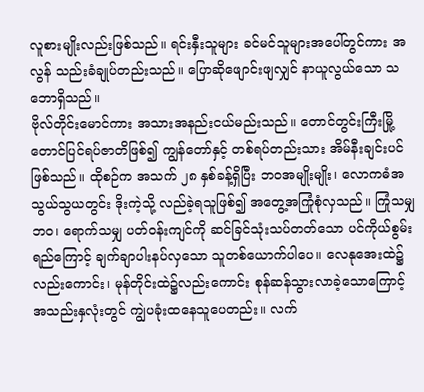လူစားမျိုးလည်းဖြစ်သည်။ ရင်းနှီးသူများ ခင်မင်သူများအပေါ်တွင်ကား အလွန် သည်းခံချုပ်တည်းသည်။ ပြောဆိုဖျောင်းဖျလျှင် နာယူလွယ်သော သဘောရှိသည်။
ဗိုလ်တိုင်းမောင်ကား အသားအနည်းငယ်မည်းသည်။ တောင်တွင်းကြီးမြို့ တောင်ပြင်ရပ်ဇာတိဖြစ်၍ ကျွန်တော်နှင့် တစ်ရပ်တည်းသား အိမ်နီးချင်းပင်ဖြစ်သည်။ ထိုစဉ်က အသက် ၂၈ နှစ်ခန့်ရှိပြီး ဘဝအမျိုးမျိုး၊ လောကဓံအသွယ်သွယတွင်း ဒိုးကဲ့သို့ လည်ခဲ့ရသူဖြစ်၍ အတွေ့အကြုံစုံလှသည်။ ကြုံသမျှဘဝ၊ ရောက်သမျှ ပတ်ဝန်းကျင်ကို ဆင်ခြင်သုံးသပ်တတ်သော ပင်ကိုယ်စွမ်းရည်ကြောင့် ချက်ချာပါးနပ်လှသော သူတစ်ယောက်ပါပေ။ လေနုအေးထဲ၌လည်းကောင်း၊ မုန်တိုင်းထဲ၌လည်းကောင်း စုန်ဆန်သွားလာခဲ့သောကြောင့် အသည်းနှလုံးတွင် ကျွဲပခုံးထနေသူပေတည်း။ လက်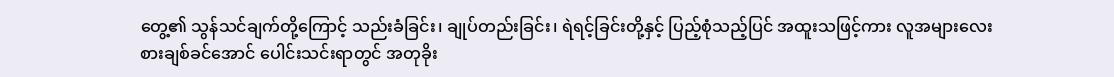တွေ့၏ သွန်သင်ချက်တို့ကြောင့် သည်းခံခြင်း၊ ချုပ်တည်းခြင်း၊ ရဲရင့်ခြင်းတို့နှင့် ပြည့်စုံသည့်ပြင် အထူးသဖြင့်ကား လူအများလေးစားချစ်ခင်အောင် ပေါင်းသင်းရာတွင် အတုခိုး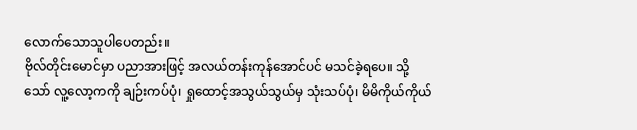လောက်သောသူပါပေတည်း။
ဗိုလ်တိုင်းမောင်မှာ ပညာအားဖြင့် အလယ်တန်းကုန်အောင်ပင် မသင်ခဲ့ရပေ။ သို့သော် လူ့လော့ကကို ချဉ်းကပ်ပုံ၊ ရှုထောင့်အသွယ်သွယ်မှ သုံးသပ်ပုံ၊ မိမိကိုယ်ကိုယ်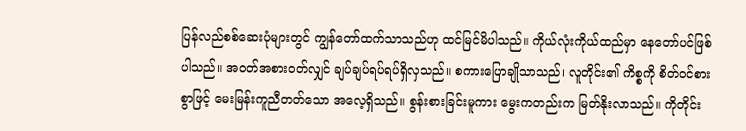ပြန်လည်စစ်ဆေးပုံများတွင် ကျွန်တော်ထက်သာသည်ဟု ထင်မြင်မိပါသည်။ ကိုယ်လုံးကိုယ်ထည်မှာ နေတော်ပင်ဖြစ်ပါသည်။ အဝတ်အစားဝတ်လျှင် ချပ်ချပ်ရပ်ရပ်ရှိလှသည်။ စကားပြောချိုသာသည်၊ လူတိုင်း၏ ကိစ္စကို စိတ်ဝင်စားစွာဖြင့် မေးမြန်းကူညီတတ်သော အလေ့ရှိသည်။ စွန်းစားခြင်းမူကား မွေးကတည်းက မြတ်နိုးလာသည်။ ကိုတိုင်း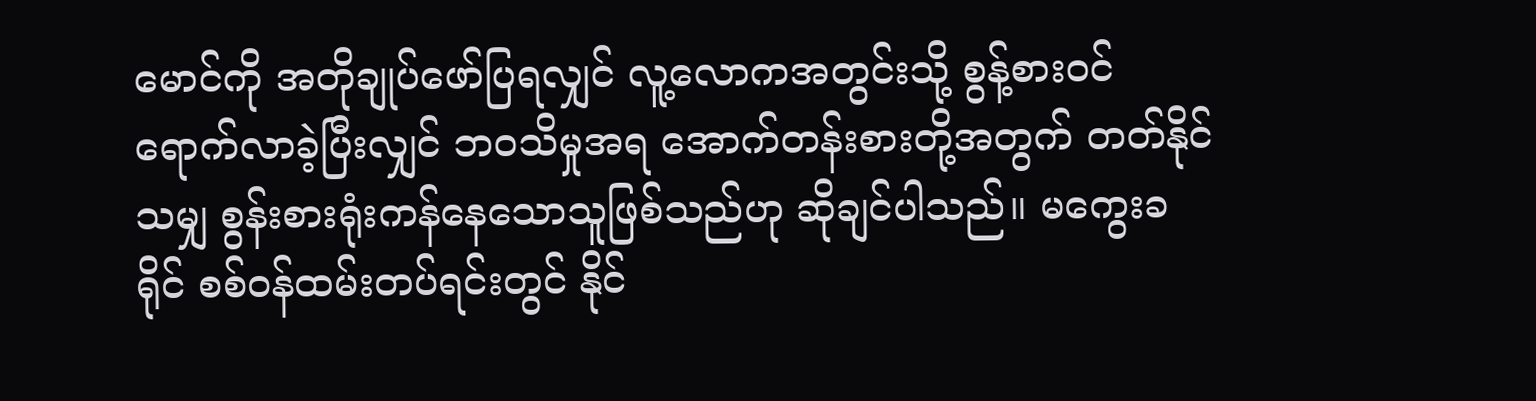မောင်ကို အတိုချုပ်ဖော်ပြရလျှင် လူ့လောကအတွင်းသို့ စွန့်စားဝင်ရောက်လာခဲ့ပြီးလျှင် ဘဝသိမှုအရ အောက်တန်းစားတို့အတွက် တတ်နိုင်သမျှ စွန်းစားရုံးကန်နေသောသူဖြစ်သည်ဟု ဆိုချင်ပါသည်။ မကွေးခရိုင် စစ်ဝန်ထမ်းတပ်ရင်းတွင် နိုင်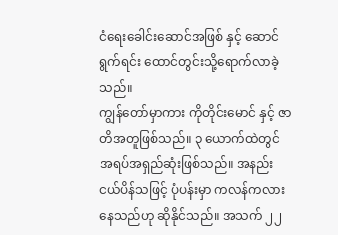ငံရေးခေါင်းဆောင်အဖြစ် နှင့် ဆောင်ရွက်ရင်း ထောင်တွင်းသို့ရောက်လာခဲ့သည်။
ကျွန်တော်မှာကား ကိုတိုင်းမောင် နှင့် ဇာတိအတူဖြစ်သည်။ ၃ ယောက်ထဲတွင် အရပ်အရှည်ဆုံးဖြစ်သည်။ အနည်းငယ်ပိန်သဖြင့် ပုံပန်းမှာ ကလန်ကလားနေသည်ဟု ဆိုနိုင်သည်။ အသက် ၂၂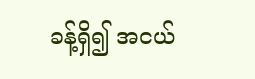ခန့်ရှိ၍ အငယ်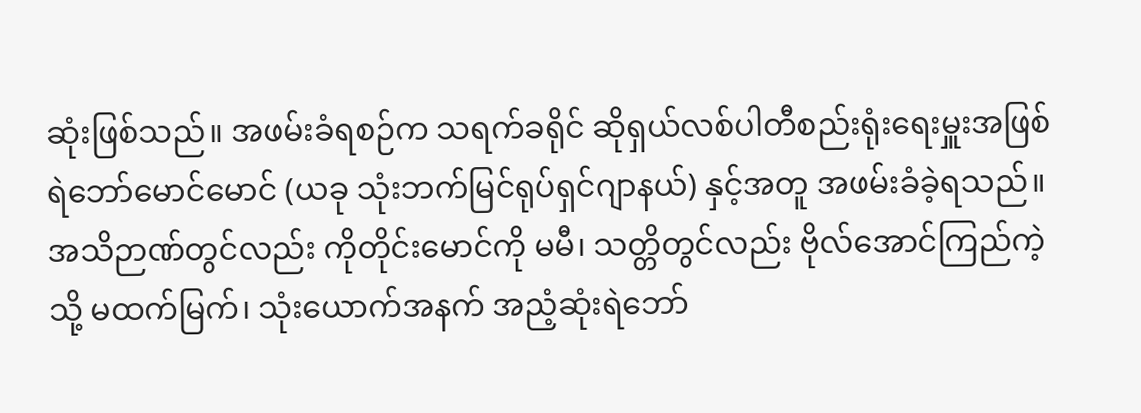ဆုံးဖြစ်သည်။ အဖမ်းခံရစဉ်က သရက်ခရိုင် ဆိုရှယ်လစ်ပါတီစည်းရုံးရေးမှူးအဖြစ် ရဲဘော်မောင်မောင် (ယခု သုံးဘက်မြင်ရုပ်ရှင်ဂျာနယ်) နှင့်အတူ အဖမ်းခံခဲ့ရသည်။ အသိဉာဏ်တွင်လည်း ကိုတိုင်းမောင်ကို မမီ၊ သတ္တိတွင်လည်း ဗိုလ်အောင်ကြည်ကဲ့သို့ မထက်မြက်၊ သုံးယောက်အနက် အညံ့ဆုံးရဲဘော်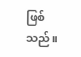ဖြစ်သည်။